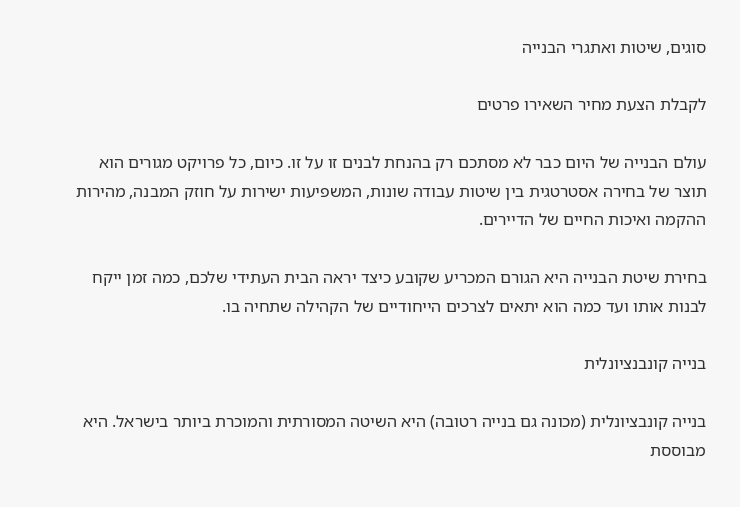סוגים, שיטות ואתגרי הבנייה

לקבלת הצעת מחיר השאירו פרטים

עולם הבנייה של היום כבר לא מסתכם רק בהנחת לבנים זו על זו. כיום, כל פרויקט מגורים הוא תוצר של בחירה אסטרטגית בין שיטות עבודה שונות, המשפיעות ישירות על חוזק המבנה, מהירות ההקמה ואיכות החיים של הדיירים.

בחירת שיטת הבנייה היא הגורם המכריע שקובע כיצד יראה הבית העתידי שלכם, כמה זמן ייקח לבנות אותו ועד כמה הוא יתאים לצרכים הייחודיים של הקהילה שתחיה בו.

בנייה קונבנציונלית

בנייה קונבציונלית (מכונה גם בנייה רטובה) היא השיטה המסורתית והמוכרת ביותר בישראל. היא מבוססת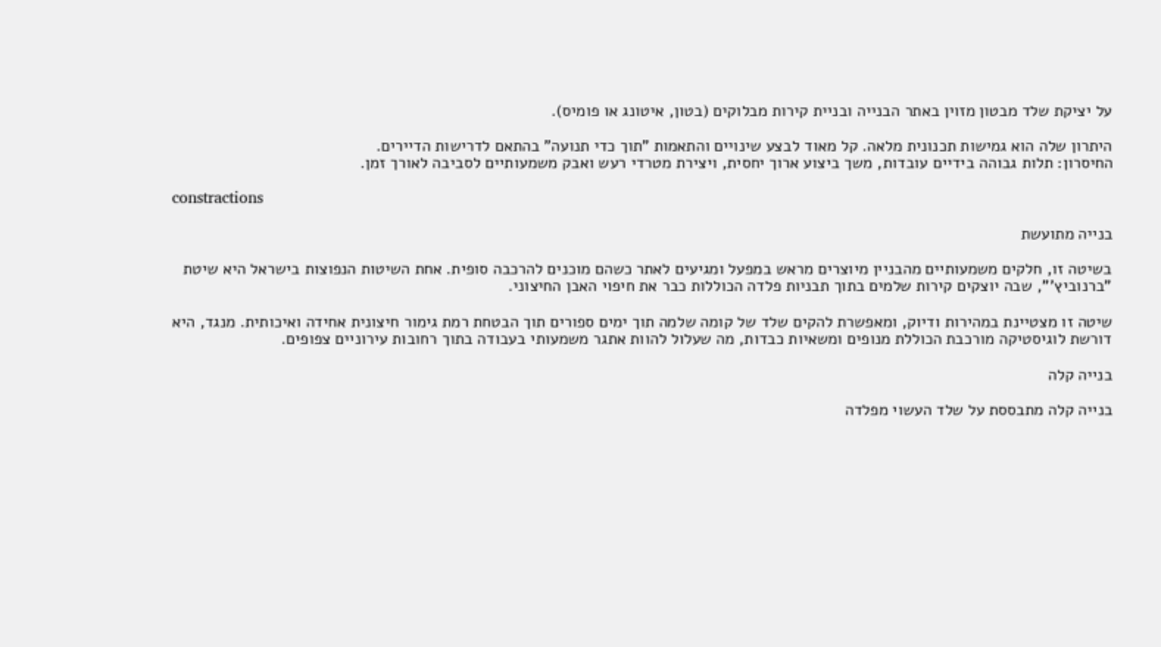על יציקת שלד מבטון מזוין באתר הבנייה ובניית קירות מבלוקים (בטון, איטונג או פומיס).

היתרון שלה הוא גמישות תכנונית מלאה. קל מאוד לבצע שינויים והתאמות "תוך כדי תנועה" בהתאם לדרישות הדיירים.
החיסרון: תלות גבוהה בידיים עובדות, משך ביצוע ארוך יחסית, ויצירת מטרדי רעש ואבק משמעותיים לסביבה לאורך זמן.

constractions

בנייה מתועשת

בשיטה זו, חלקים משמעותיים מהבניין מיוצרים מראש במפעל ומגיעים לאתר כשהם מוכנים להרכבה סופית. אחת השיטות הנפוצות בישראל היא שיטת "ברנוביץ'", שבה יוצקים קירות שלמים בתוך תבניות פלדה הכוללות כבר את חיפוי האבן החיצוני.

שיטה זו מצטיינת במהירות ודיוק, ומאפשרת להקים שלד של קומה שלמה תוך ימים ספורים תוך הבטחת רמת גימור חיצונית אחידה ואיכותית. מנגד, היא דורשת לוגיסטיקה מורכבת הכוללת מנופים ומשאיות כבדות, מה שעלול להוות אתגר משמעותי בעבודה בתוך רחובות עירוניים צפופים.

בנייה קלה

בנייה קלה מתבססת על שלד העשוי מפלדה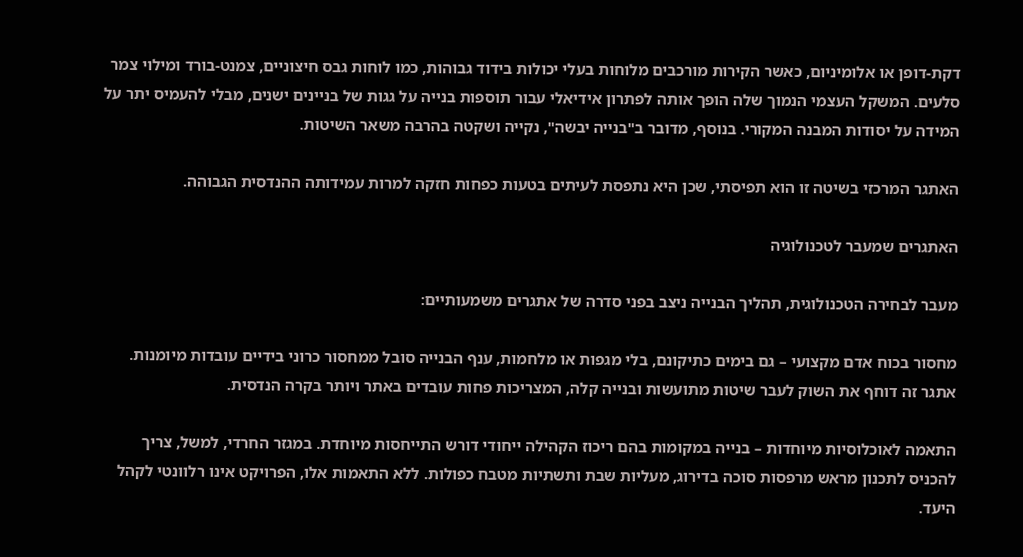דקת-דופן או אלומיניום, כאשר הקירות מורכבים מלוחות בעלי יכולות בידוד גבוהות, כמו לוחות גבס חיצוניים, צמנט-בורד ומילוי צמר סלעים. המשקל העצמי הנמוך שלה הופך אותה לפתרון אידיאלי עבור תוספות בנייה על גגות של בניינים ישנים, מבלי להעמיס יתר על המידה על יסודות המבנה המקורי. בנוסף, מדובר ב"בנייה יבשה", נקייה ושקטה בהרבה משאר השיטות.

האתגר המרכזי בשיטה זו הוא תפיסתי, שכן היא נתפסת לעיתים בטעות כפחות חזקה למרות עמידותה ההנדסית הגבוהה.

האתגרים שמעבר לטכנולוגיה

מעבר לבחירה הטכנולוגית, תהליך הבנייה ניצב בפני סדרה של אתגרים משמעותיים:

מחסור בכוח אדם מקצועי – גם בימים כתיקונם, בלי מגפות או מלחמות, ענף הבנייה סובל ממחסור כרוני בידיים עובדות מיומנות. אתגר זה דוחף את השוק לעבר שיטות מתועשות ובנייה קלה, המצריכות פחות עובדים באתר ויותר בקרה הנדסית.

התאמה לאוכלוסיות מיוחדות – בנייה במקומות בהם ריכוז הקהילה ייחודי דורש התייחסות מיוחדת. במגזר החרדי, למשל, צריך להכניס לתכנון מראש מרפסות סוכה בדירוג, מעליות שבת ותשתיות מטבח כפולות. ללא התאמות אלו, הפרויקט אינו רלוונטי לקהל היעד.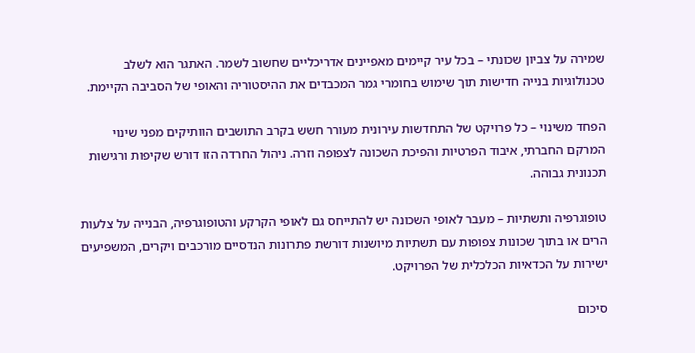שמירה על צביון שכונתי – בכל עיר קיימים מאפיינים אדריכליים שחשוב לשמר. האתגר הוא לשלב טכנולוגיות בנייה חדישות תוך שימוש בחומרי גמר המכבדים את ההיסטוריה והאופי של הסביבה הקיימת.

הפחד משינוי – כל פרויקט של התחדשות עירונית מעורר חשש בקרב התושבים הוותיקים מפני שינוי המרקם החברתי, איבוד הפרטיות והפיכת השכונה לצפופה וזרה. ניהול החרדה הזו דורש שקיפות ורגישות תכנונית גבוהה.

טופוגרפיה ותשתיות – מעבר לאופי השכונה יש להתייחס גם לאופי הקרקע והטופוגרפיה, הבנייה על צלעות הרים או בתוך שכונות צפופות עם תשתיות מיושנות דורשת פתרונות הנדסיים מורכבים ויקרים, המשפיעים ישירות על הכדאיות הכלכלית של הפרויקט.

סיכום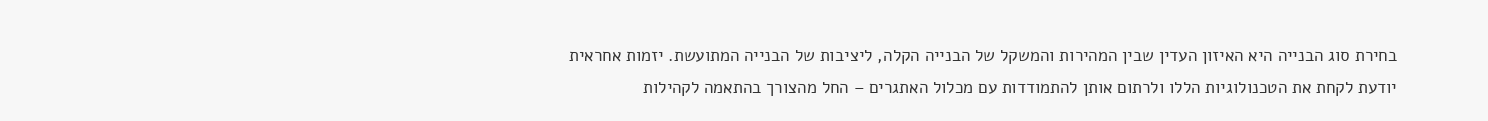בחירת סוג הבנייה היא האיזון העדין שבין המהירות והמשקל של הבנייה הקלה, ליציבות של הבנייה המתועשת. יזמות אחראית יודעת לקחת את הטכנולוגיות הללו ולרתום אותן להתמודדות עם מכלול האתגרים – החל מהצורך בהתאמה לקהילות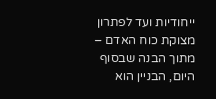ייחודיות ועד לפתרון מצוקת כוח האדם – מתוך הבנה שבסוף היום, הבניין הוא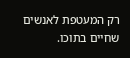רק המעטפת לאנשים שחיים בתוכו.